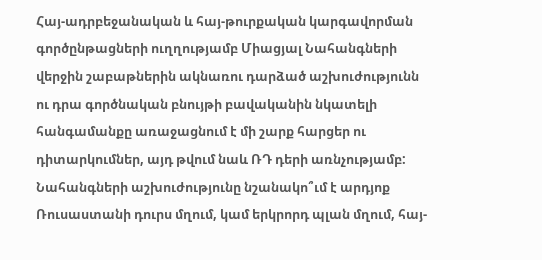Հայ-ադրբեջանական և հայ-թուրքական կարգավորման գործընթացների ուղղությամբ Միացյալ Նահանգների վերջին շաբաթներին ակնառու դարձած աշխուժությունն ու դրա գործնական բնույթի բավականին նկատելի հանգամանքը առաջացնում է մի շարք հարցեր ու դիտարկումներ, այդ թվում նաև ՌԴ դերի առնչությամբ: Նահանգների աշխուժությունը նշանակո՞ւմ է արդյոք Ռուսաստանի դուրս մղում, կամ երկրորդ պլան մղում, հայ-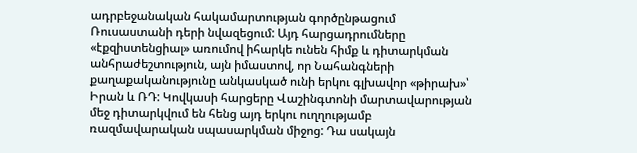ադրբեջանական հակամարտության գործընթացում Ռուսաստանի դերի նվազեցում: Այդ հարցադրումները «էքզիստենցիալ» առումով իհարկե ունեն հիմք և դիտարկման անհրաժեշտություն, այն իմաստով, որ Նահանգների քաղաքականությունը անկասկած ունի երկու գլխավոր «թիրախ»՝ Իրան և ՌԴ: Կովկասի հարցերը Վաշինգտոնի մարտավարության մեջ դիտարկվում են հենց այդ երկու ուղղությամբ ռազմավարական սպասարկման միջոց: Դա սակայն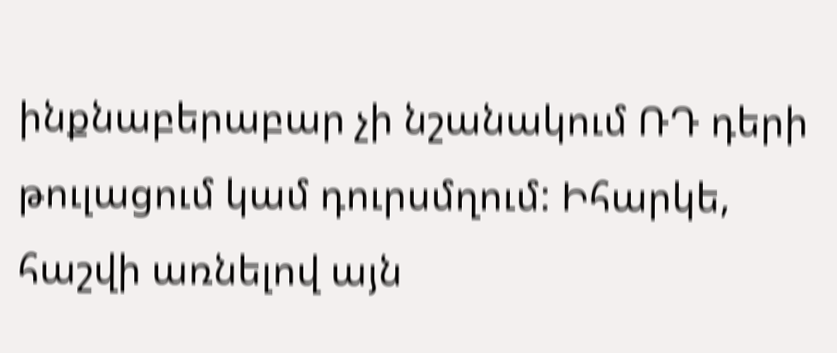ինքնաբերաբար չի նշանակում ՌԴ դերի թուլացում կամ դուրսմղում: Իհարկե, հաշվի առնելով այն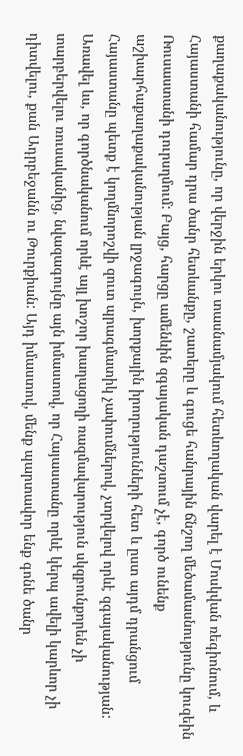քաղաքականությունը, որ վերջին երկու տասնամյակում հետևողական վարել է Մոսկվան ռեգիոնում, և Հայաստանի համար դրա ծանր հետևանքը, շատերը և գուցե հանրային ճնշող մեծամասնությունը կուզեին Ռուսաստանի դուրսղմում: Բայց, հարցը ամենևին զգայական դաշտում չէ, գործ ունենք աշխարհաքաղաքականության լրջագույն, խորքային իրողությունների հետ և ըստ այդմ դրանցում Հայաստանը պետք է կողմնորոշվի զուտ պրագմատիկ չափումներով, չտրվելով որևէ զգայականության: Առավել ևս, որ գործնականում որևէ այլ խոշոր խաղացողի ռազմավարություն սկզբունքորեն չի տարբերվելու ռուսականից, նվազագույնը այն իմաստով, որ Հայաստանը որևէ կերպ ավելի կարևոր չի դիտվելու, քան Ադրբեջանն ու Թուրքիան: Այդ իմաստով, մենք պարտավոր ենք գոնե ծանր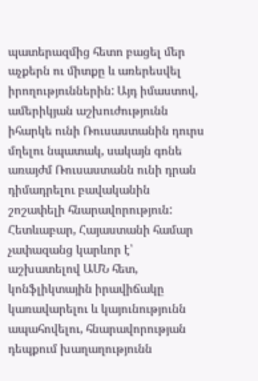պատերազմից հետո բացել մեր աչքերն ու միտքը և առերեսվել իրողություններին: Այդ իմաստով, ամերիկյան աշխուժությունն իհարկե ունի Ռուսաստանին դուրս մղելու նպատակ, սակայն գոնե առայժմ Ռուսաստանն ունի դրան դիմադրելու բավականին շոշափելի հնարավորություն:
Հետևաբար, Հայաստանի համար չափազանց կարևոր է՝ աշխատելով ԱՄՆ հետ, կոնֆլիկտային իրավիճակը կառավարելու և կայունությունն ապահովելու, հնարավորության դեպքում խաղաղությունն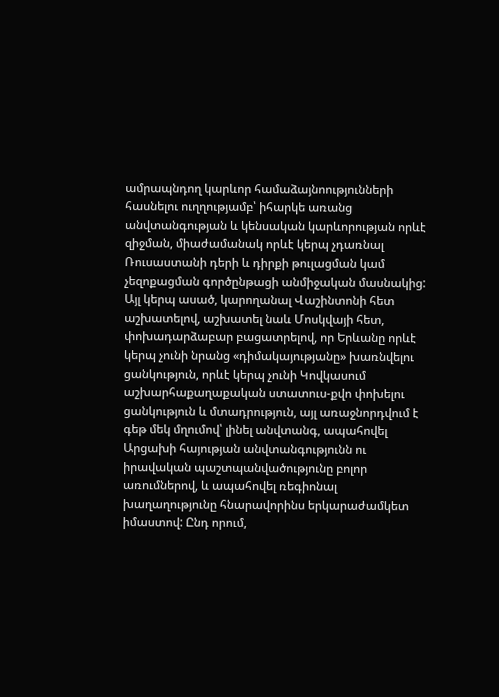ամրապնդող կարևոր համաձայնոությունների հասնելու ուղղությամբ՝ իհարկե առանց անվտանգության և կենսական կարևորության որևէ զիջման, միաժամանակ որևէ կերպ չդառնալ Ռուսաստանի դերի և դիրքի թուլացման կամ չեզոքացման գործընթացի անմիջական մասնակից: Այլ կերպ ասած, կարողանալ Վաշինտոնի հետ աշխատելով, աշխատել նաև Մոսկվայի հետ, փոխադարձաբար բացատրելով, որ Երևանը որևէ կերպ չունի նրանց «դիմակայությանը» խառնվելու ցանկություն, որևէ կերպ չունի Կովկասում աշխարհաքաղաքական ստատուս-քվո փոխելու ցանկություն և մտադրություն, այլ առաջնորդվում է գեթ մեկ մղումով՝ լինել անվտանգ, ապահովել Արցախի հայության անվտանգությունն ու իրավական պաշտպանվածությունը բոլոր առումներով, և ապահովել ռեգիոնալ խաղաղությունը հնարավորինս երկարաժամկետ իմաստով: Ընդ որում,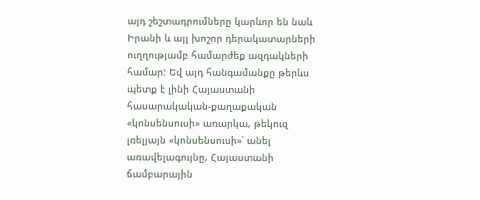այդ շեշտադրումները կարևոր են նաև Իրանի և այլ խոշոր դերակատարների ուղղությամբ համարժեք ազդակների համար: Եվ այդ հանգամանքը թերևս պետք է լինի Հայաստանի հասարակական-քաղաքական «կոնսենսուսի» առարկա, թեկուզ լռելյայն «կոնսենսուսի»՝ անել առավելագույնը, Հայաստանի ճամբարային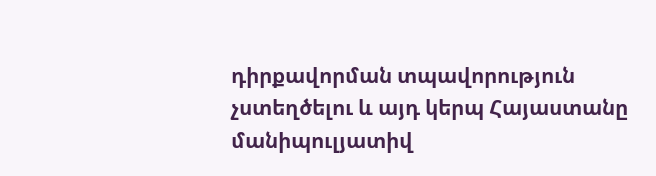դիրքավորման տպավորություն չստեղծելու և այդ կերպ Հայաստանը մանիպուլյատիվ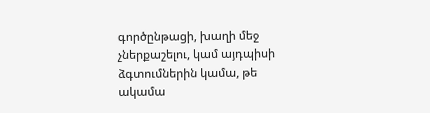գործընթացի, խաղի մեջ չներքաշելու, կամ այդպիսի ձգտումներին կամա, թե ակամա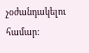չօժանդակելու համար: